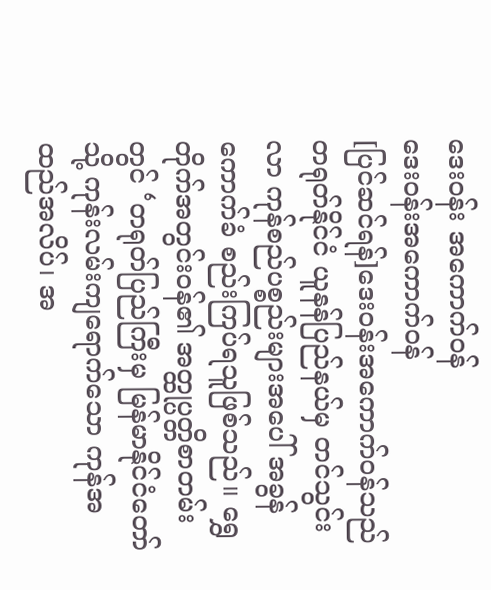ဒေးဝန်း အကောက်ဝန်
ဒေးဝန်းအကောက်ဝန်
[ပြင်ဆင်ရန်]ဒေးဝန်းအကောက်ဝန်သည် တရုတ်နိုင်ငံ ယူနန်ပြည်နယ်မှ တင်သွင်းလာ ကုန်စည်ပစ္စည်းများအပေါ် အခွန်ကောက်ခံ စည်းကြပ်ရသူဖြစ်သည်။ ရွှေတိုက်အတွင်းဝန်၏ အတ္ထုပ္ပတ္တိစာတမ်းတွင် ‘တရုတ်ပြည်ကြီးမှ မြန်မာနိုင်ငံတော်သို့ ကုန်းလမ်းကျရောက်သော ကုန်အထည်အလိပ်၊ အ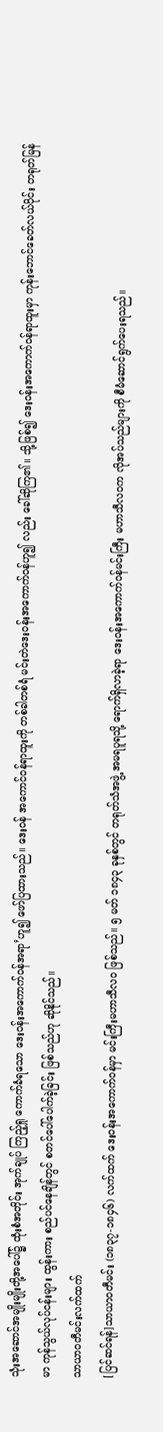သုံးအဆောင်အမျိုးမျိုးတို့အပေါ်၌ ထုံးစံအတိုင်း အုက်ချုပ် ကြည့်ရှု ကောက်ခံရသော ဒေးဝန်းအကောက်ဝန်အရာ’ဟူ၍ ဖော်ပြထားသည်။ ဒေးဝန် အကောင်ဝန်ရာထူးကို တစ်ခါတစ်ရံ မင်းတဲဒေးဝန်းအကောက်ဝန်ဟူ၍ လည်း ခေါ်ဆိုကြ၏။ သို့ဖြစ်၍ ဒေးဝန်းအကောက်ဝန်ရာထူးမှာ ကုန်းဘောင်ခေတ်လယ်ပိုင်း တရုတ်မြန်မာ ကုန်သွယ်လုပ်ငန်းများ ထွန်းကား စည်ပင်နေချိန်တွင် စတင်ပေါ်ပေါက်ခဲ့ခြင်း ဖြစ်သည်ဟု ဆိုနိုင်သည်။
သာယာဝတီမင်းလက်ထက်
[ပြင်ဆင်ရန်]သာယာဝတီမင်း (၁၈၃၇-၁၈၄၆) လက်ထက် ဒေးဝန်းအကောက်ဝန်မှာ မင်းကြီးမဟာသီလဝ ဖြစ်သည်။ ၅ မတ် ၁၈၄၃ ခုနှစ်တွင် တရုတ်သံအဖွဲ့ အမရပူရသို့ ရောက်ရှိလာခဲ့ရာ ဒေးဝန်းအကောက်ဝန်မင်းကြီး မဟာသီလဝက လိုအပ်သည်များကို စီမံဆောင်ရွက်ပေးရသည်။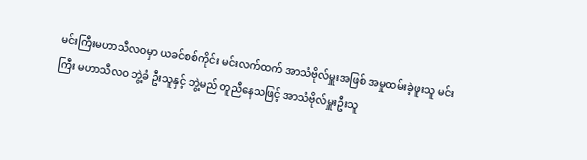မင်းကြီးမဟာသီလဝမှာ ယခင်စစ်ကိုင်း မင်းလက်ထက် အာသံဗိုလ်မှူးအဖြစ် အမှုထမ်းခဲ့ဖူးသူ မင်းကြီး မဟာသီလဝ ဘွဲ့ခံ ဦးသူနှင့် ဘွဲ့မည် တူညီနေသဖြင့် အာသံဗိုလ်မှူးဦးသူ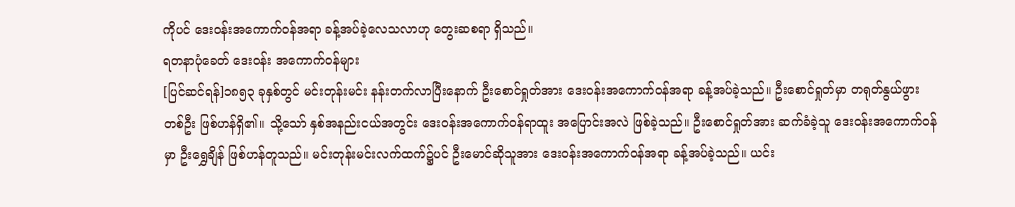ကိုပင် ဒေးဝန်းအကောက်ဝန်အရာ ခန့်အပ်ခဲ့လေသလာဟု တွေးဆစရာ ရှိသည်။
ရတနာပုံခေတ် ဒေးဝန်း အကောက်ဝန်များ
[ပြင်ဆင်ရန်]၁၈၅၃ ခုနှစ်တွင် မင်းတုန်းမင်း နန်းတက်လာပြီးနောက် ဦးစောင်ရှုတ်အား ဒေးဝန်းအကောက်ဝန်အရာ ခန့်အပ်ခဲ့သည်။ ဦးစောင်ရှုတ်မှာ တရုတ်နွယ်ဖွား တစ်ဦး ဖြစ်ဟန်ရှိ၏။ သို့သော် နှစ်အနည်းငယ်အတွင်း ဒေးဝန်းအကောက်ဝန်ရာထူး အပြောင်းအလဲ ဖြစ်ခဲ့သည်။ ဦးစောင်ရှုတ်အား ဆက်ခံခဲ့သူ ဒေးဝန်းအကောက်ဝန်မှာ ဦးရွှေချိန် ဖြစ်ဟန်တူသည်။ မင်းတုန်းမင်းလက်ထက်၌ပင် ဦးမောင်ဆိုသူအား ဒေးဝန်းအကောက်ဝန်အရာ ခန့်အပ်ခဲ့သည်။ ယင်း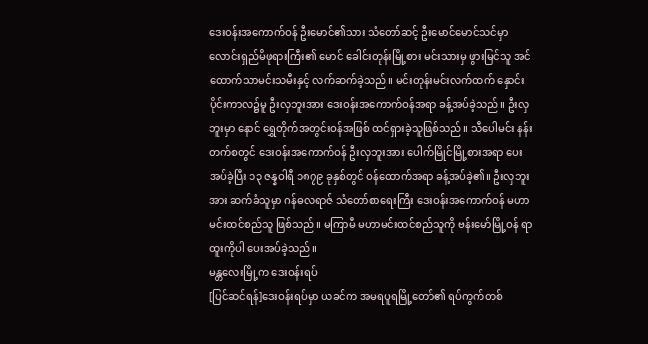ဒေးဝန်းအကောက်ဝန် ဦးမောင်၏သား သံတော်ဆင့် ဦးမောင်မောင်သင်မှာ လောင်းရှည်မိဖုရားကြီး၏ မောင် ခေါင်းတုန်းမြို့စား မင်းသားမှ ဖွားမြင်သူ အင်ထောက်သာမင်းသမီးနှင့် လက်ဆက်ခဲ့သည်။ မင်းတုန်းမင်းလက်ထက် နှောင်းပိုင်းကာလ၌မူ ဦးလှဘူးအား ဒေးဝန်းအကောက်ဝန်အရာ ခန့်အပ်ခဲ့သည်။ ဦးလှဘူးမှာ နောင် ရွှေတိုက်အတွင်းဝန်အဖြစ် ထင်ရှားခဲ့သူဖြစ်သည်။ သီပေါမင်း နန်းတက်စတွင် ဒေးဝန်းအကောက်ဝန် ဦးလှဘူးအား ပေါက်မြိုင်မြို့စားအရာ ပေးအပ်ခဲ့ပြီး ၁၃ ဇန္နဝါရီ ၁၈၇၉ ခုနှစ်တွင် ဝန်ထောက်အရာ ခန့်အပ်ခဲ့၏။ ဦးလှဘူးအား ဆက်ခံသူမှာ ဂန်ဓလရာဇ် သံတော်စာရေးကြီး ဒေးဝန်းအကောက်ဝန် မဟာမင်းထင်စည်သူ ဖြစ်သည်။ မကြာမီ မဟာမင်းထင်စည်သူကို ဗန်းမော်မြို့ဝန် ရာထူးကိုပါ ပေးအပ်ခဲ့သည်။
မန္တလေးမြို့က ဒေးဝန်းရပ်
[ပြင်ဆင်ရန်]ဒေးဝန်းရပ်မှာ ယခင်က အမရပူရမြို့တော်၏ ရပ်ကွက်တစ်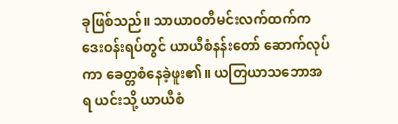ခုဖြစ်သည်။ သာယာဝတီမင်းလက်ထက်က ဒေးဝန်းရပ်တွင် ယာယီစံနန်းတော် ဆောက်လုပ်ကာ ခေတ္တစံနေခဲ့ဖူး၏။ ယတြယာသဘောအရ ယင်းသို့ ယာယီစံ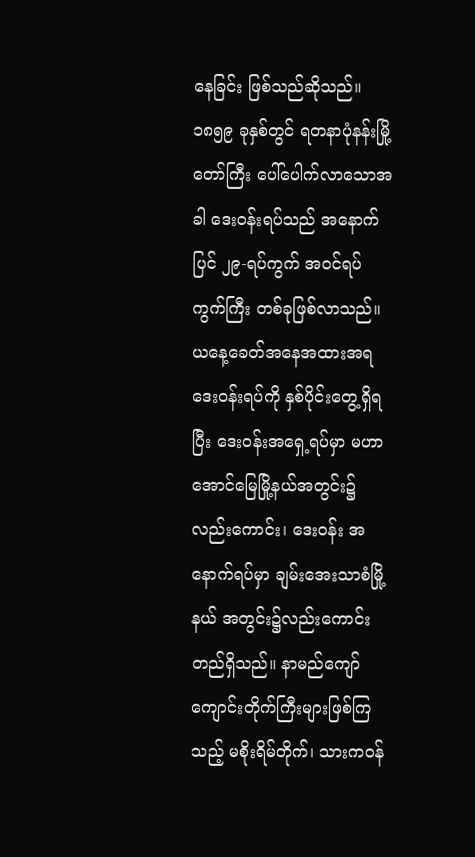နေခြင်း ဖြစ်သည်ဆိုသည်။ ၁၈၅၉ ခုနှစ်တွင် ရတနာပုံနန်းမြို့တော်ကြီး ပေါ်ပေါက်လာသောအခါ ဒေးဝန်းရပ်သည် အနောက်ပြင် ၂၉-ရပ်ကွက် အဝင်ရပ်ကွက်ကြီး တစ်ခုဖြစ်လာသည်။ ယနေ့ခေတ်အနေအထားအရ ဒေးဝန်းရပ်ကို နှစ်ပိုင်းတွေ့ရှိရပြီး ဒေးဝန်းအရှေ့ရပ်မှာ မဟာအောင်မြေမြို့နယ်အတွင်း၌ လည်းကောင်း၊ ဒေးဝန်း အနောက်ရပ်မှာ ချမ်းအေးသာစံမြို့နယ် အတွင်း၌လည်းကောင်း တည်ရှိသည်။ နာမည်ကျော် ကျောင်းတိုက်ကြီးများဖြစ်ကြသည့် မစိုးရိမ်တိုက်၊ သားကဝန်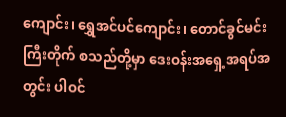ကျောင်း၊ ရွှေအင်ပင်ကျောင်း၊ တောင်ခွင်မင်းကြီးတိုက် စသည်တို့မှာ ဒေးဝန်းအရှေ့အရပ်အတွင်း ပါဝင်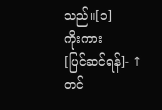သည်။[၁]
ကိုးကား
[ပြင်ဆင်ရန်]- ↑ တင်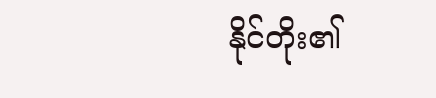နိုင်တိုး၏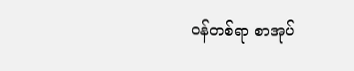ဝန်တစ်ရာ စာအုပ်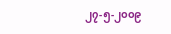၂၇-၅-၂၀၀၉